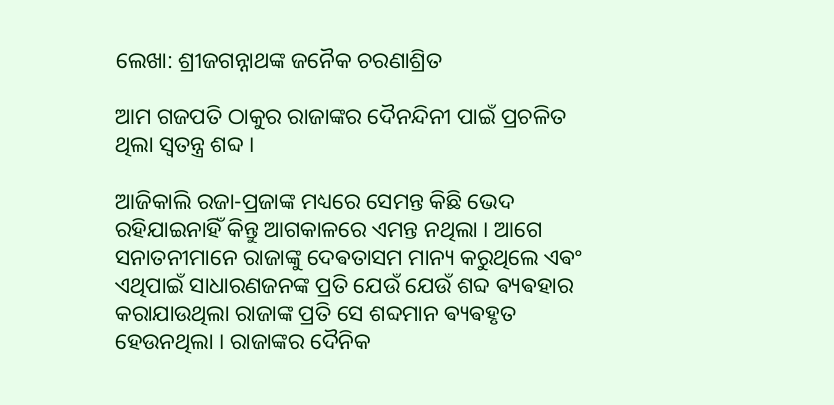ଲେଖା: ଶ୍ରୀଜଗନ୍ନାଥଙ୍କ ଜନୈକ ଚରଣାଶ୍ରିତ

ଆମ ଗଜପତି ଠାକୁର ରାଜାଙ୍କର ଦୈନନ୍ଦିନୀ ପାଇଁ ପ୍ରଚଳିତ ଥିଲା ସ୍ଵତନ୍ତ୍ର ଶବ୍ଦ ।

ଆଜିକାଲି ରଜା-ପ୍ରଜାଙ୍କ ମଧ୍ୟରେ ସେମନ୍ତ କିଛି ଭେଦ ରହିଯାଇନାହିଁ କିନ୍ତୁ ଆଗକାଳରେ ଏମନ୍ତ ନଥିଲା । ଆଗେ ସନାତନୀମାନେ ରାଜାଙ୍କୁ ଦେଵତାସମ ମାନ୍ୟ କରୁଥିଲେ ଏଵଂ ଏଥିପାଇଁ ସାଧାରଣଜନଙ୍କ ପ୍ରତି ଯେଉଁ ଯେଉଁ ଶବ୍ଦ ଵ୍ୟଵହାର କରାଯାଉଥିଲା ରାଜାଙ୍କ ପ୍ରତି ସେ ଶବ୍ଦମାନ ଵ୍ୟଵହୃତ ହେଉନଥିଲା । ରାଜାଙ୍କର ଦୈନିକ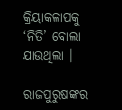କ୍ରିୟାକଳାପକୁ ‘ନିତି’ ବୋଲା ଯାଉଥିଲା ।

ରାଜପୁରୁଷଙ୍କର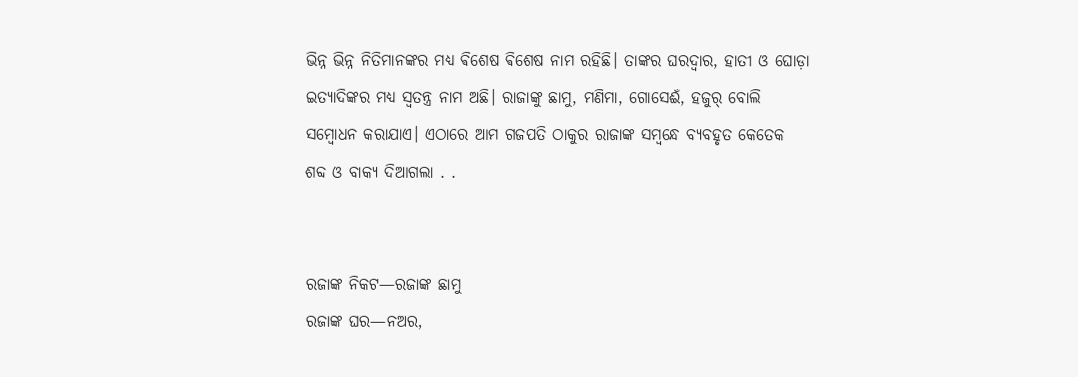ଭିନ୍ନ ଭିନ୍ନ ନିତିମାନଙ୍କର ମଧ୍ଯ ଵିଶେଷ ଵିଶେଷ ନାମ ରହିଛି। ତାଙ୍କର ଘରଦ୍ବାର, ହାତୀ ଓ ଘୋଡ଼ା ଇତ୍ଯାଦିଙ୍କର ମଧ୍ଯ ସ୍ବତନ୍ତ୍ର ନାମ ଅଛି। ରାଜାଙ୍କୁ ଛାମୁ, ମଣିମା, ଗୋସେଈଁ, ହଜୁର୍ ବୋଲି ସମ୍ବୋଧନ କରାଯାଏ। ଏଠାରେ ଆମ ଗଜପତି ଠାକୁର ରାଜାଙ୍କ ସମ୍ବନ୍ଧେ ବ୍ଯବହୃତ କେତେକ ଶବ୍ଦ ଓ ବାକ୍ଯ ଦିଆଗଲା . .


ରଜାଙ୍କ ନିକଟ—ରଜାଙ୍କ ଛାମୁ
ରଜାଙ୍କ ଘର—ନଅର,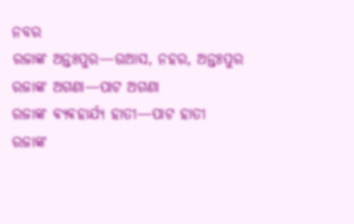ନବର
ରଜାଙ୍କ ଅନ୍ତଃପୁର—ଉଆସ, ନହର, ଅନ୍ତଃପୁର
ରଜାଙ୍କ ଅଗଣା—ପାଟ ଅଗଣା
ରଜାଙ୍କ ଵ୍ୟଵହାର୍ଯ୍ୟ ହାତୀ—ପାଟ ହାତୀ
ରଜାଙ୍କ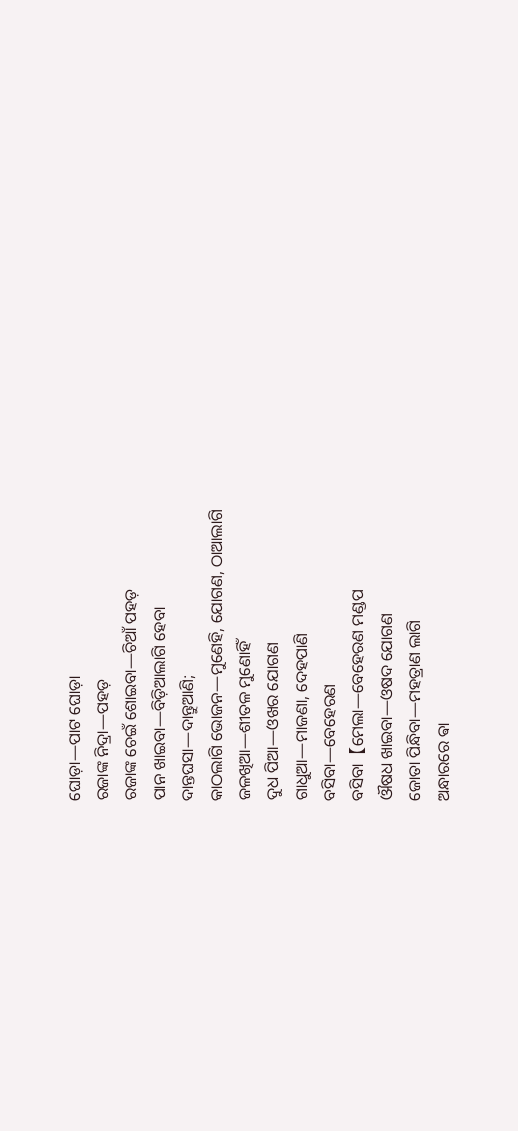ଘୋଡ଼ା—ପାଟ ଘୋଡ଼ା
ରଜାଙ୍କ ନିଦ୍ରା—ପହଡ଼
ରଜାଙ୍କ ଚେଇଁ ଶୋଇବା—ଚିଆଁ ପହଡ଼
ପାନ ଖାଇବା—ବିଡ଼ିଆଲାଗି ହେବା
ଦାନ୍ତଘସା—ଦାନ୍ତୁଆଣି;
କାଠଲାଗି ଭୋଜନ—ମୁଣେହି, ଯୋଗଣ, ଠାଆଲାଗି
ଜଳଖିଆ—ଶୀତଳ ମୁଣୋହିଁ
ଦୁଧ ପିଆ—ଓଖର ଯୋଗଣ
ଗାଧୁଆ—ମାଜଣା, ଦେହପାଣି
ବସିବା—ବେହେରଣ
ବସିବା【ମେଲା—ବେହେରଣ ମଣ୍ଡପ
ଔଷଧ ଖାଇବା—ଓଷଦ ଯୋଗଣ
ଜୋତା ପିନ୍ଧିବା—ମହତ୍ରାଣ ଲାଗି
ଅନ୍ଧାରରେ ଵା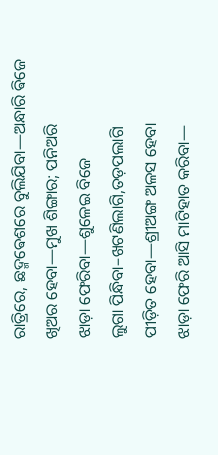ରାତ୍ରିରେ, ଛଦ୍ମଵେଶରେ ବୁଲିଯିବା—ଅନ୍ଧାରି ଵିଜେ
ଖିଅର ହେବା—ମୁଖ ଶିଙ୍ଗାର; ପନିଅରି
ଝାଡ଼ା ଫେରିବା—ଶୁଳେଇ ବିଜେ
ଲୁଗା ପିନ୍ଧିବା–ଖଟଣିଲାଗି,ତଡ଼ପଲାଗି
ପୀଡ଼ିତ ହେବା—ଶ୍ରୀଅଙ୍ଗ ଅଳସ ହେବା
ଝାଡ଼ା ଫେରି ଆସି ମାଟିହାତ କରିବା—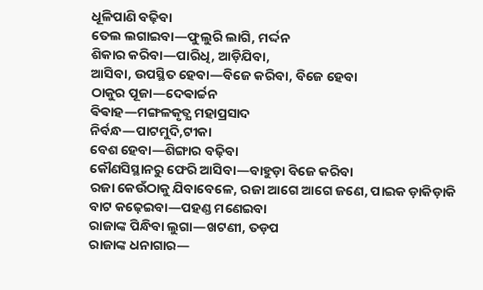ଧୂଳିପାଣି ବଢ଼ିବା
ତେଲ ଲଗାଇବା—ଫୁଲୁରି ଲାଗି, ମର୍ଦ୍ଦନ
ଶିକାର କରିବା—ପାରିଧି, ଆଡ଼ିଯିବା,
ଆସିବା, ଉପସ୍ଥିତ ହେବା—ବିଜେ କରିବା, ବିଜେ ହେବା
ଠାକୁର ପୂଜା—ଦେଵାର୍ଚ୍ଚନ
ଵିଵାହ—ମଙ୍ଗଳକୃତ୍ଯ ମହାପ୍ରସାଦ
ନିର୍ବନ୍ଧ—ପାଟମୁଦି,ଟୀକା
ବେଶ ହେବା—ଶିଙ୍ଗାର ବଢ଼ିବା
କୌଣସିସ୍ଥାନରୁ ଫେରି ଆସିବା—ବାହୁଡ଼ା ବିଜେ କରିବା
ରଜା କେଉଁଠାକୁ ଯିବାବେଳେ, ରଜା ଆଗେ ଆଗେ ଜଣେ, ପାଇକ ଡ଼ାକିଡ଼ାକି ବାଟ କଢ଼େଇବା—ପହଣ୍ଡ ମଣେଇବା
ରାଜାଙ୍କ ପିନ୍ଧିବା ଲୁଗା—ଖଟଣୀ, ତଡ଼ପ
ରାଜାଙ୍କ ଧନାଗାର—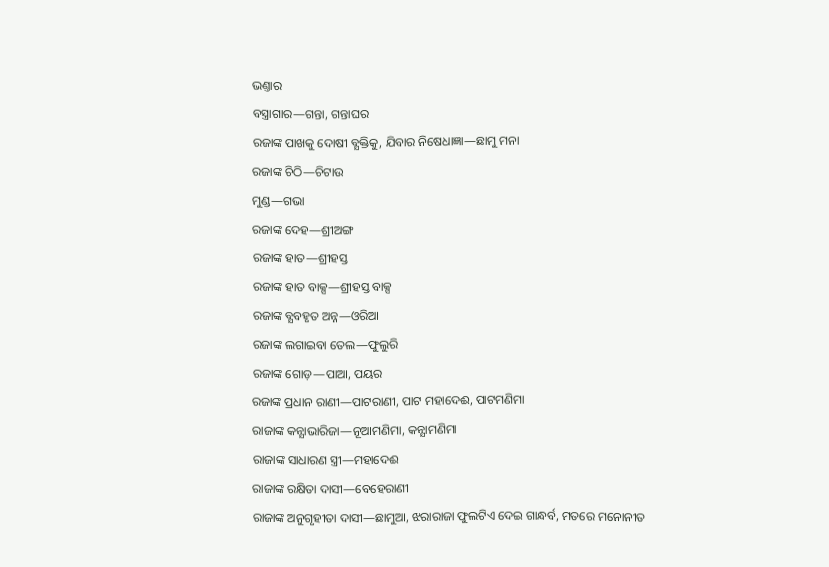ଭଣ୍ତାର
ବସ୍ତ୍ରାଗାର—ଗନ୍ତା, ଗନ୍ତାଘର
ରଜାଙ୍କ ପାଖକୁ ଦୋଷୀ ବ୍ଯକ୍ତିକୁ, ଯିବାର ନିଷେଧାଜ୍ଞା—ଛାମୁ ମନା
ରଜାଙ୍କ ଚିଠି—ଚିଟାଉ
ମୁଣ୍ଡ—ଗଭା
ରଜାଙ୍କ ଦେହ—ଶ୍ରୀଅଙ୍ଗ
ରଜାଙ୍କ ହାତ—ଶ୍ରୀହସ୍ତ
ରଜାଙ୍କ ହାତ ବାକ୍ସ—ଶ୍ରୀହସ୍ତ ବାକ୍ସ
ରଜାଙ୍କ ବ୍ଯବହୃତ ଅନ୍ନ—ଓରିଆ
ରଜାଙ୍କ ଲଗାଇବା ତେଲ—ଫୁଲୁରି
ରଜାଙ୍କ ଗୋଡ଼—ପାଆ, ପୟର
ରଜାଙ୍କ ପ୍ରଧାନ ରାଣୀ—ପାଟରାଣୀ, ପାଟ ମହାଦେଈ, ପାଟମଣିମା
ରାଜାଙ୍କ କନ୍ଯାଭାରିଜା—ନୂଆମଣିମା, କନ୍ଯାମଣିମା
ରାଜାଙ୍କ ସାଧାରଣ ସ୍ତ୍ରୀ—ମହାଦେଈ
ରାଜାଙ୍କ ରକ୍ଷିତା ଦାସୀ—ବେହେରାଣୀ
ରାଜାଙ୍କ ଅନୁଗୃହୀତା ଦାସୀ—ଛାମୁଆ, ଝରାରାଜା ଫୁଲଟିଏ ଦେଇ ଗାନ୍ଧର୍ବ, ମତରେ ମନୋନୀତ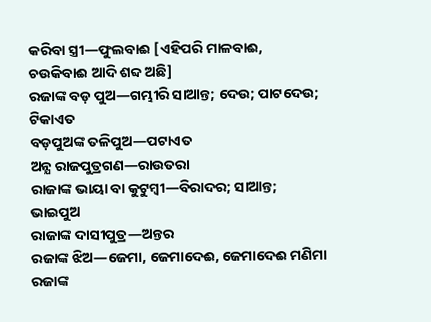କରିବା ସ୍ତ୍ରୀ—ଫୁଲବାଈ [ଏହିପରି ମାଳବାଈ, ଚଉକିବାଈ ଆଦି ଶବ୍ଦ ଅଛି]
ରଜାଙ୍କ ବଡ଼ ପୁଅ—ଗମ୍ଭୀରି ସାଆନ୍ତ; ଦେଉ; ପାଟଦେଉ; ଟିକାଏତ
ବଡ଼ପୁଅଙ୍କ ତଳିପୁଅ—ପଟାଏତ
ଅନ୍ଯ ରାଜପୁତ୍ରଗଣ—ରାଉତରା
ରାଜାଙ୍କ ଭାୟା ବା କୁଟୁମ୍ବୀ—ବିରାଦର; ସାଆନ୍ତ; ଭାଇପୁଅ
ରାଜାଙ୍କ ଦାସୀପୁତ୍ର—ଅନ୍ତର
ରଜାଙ୍କ ଝିଅ—ଜେମା, ଜେମାଦେଈ, ଜେମାଦେଈ ମଣିମା
ରଜାଙ୍କ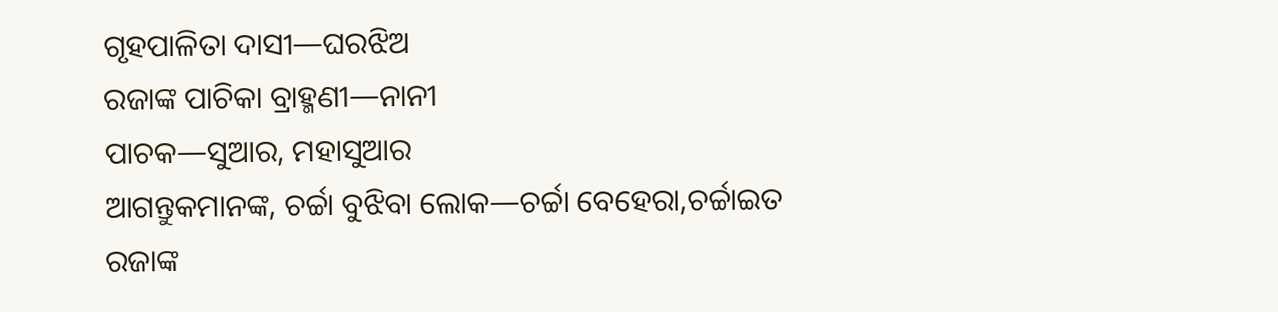ଗୃହପାଳିତା ଦାସୀ—ଘରଝିଅ
ରଜାଙ୍କ ପାଚିକା ବ୍ରାହ୍ମଣୀ—ନାନୀ
ପାଚକ—ସୁଆର, ମହାସୁଆର
ଆଗନ୍ତୁକମାନଙ୍କ, ଚର୍ଚ୍ଚା ବୁଝିବା ଲୋକ—ଚର୍ଚ୍ଚା ବେହେରା,ଚର୍ଚ୍ଚାଇତ
ରଜାଙ୍କ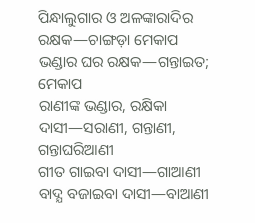ପିନ୍ଧାଲୁଗାର ଓ ଅଳଙ୍କାରାଦିର ରକ୍ଷକ—ଚାଙ୍ଗଡ଼ା ମେକାପ
ଭଣ୍ଡାର ଘର ରକ୍ଷକ—ଗନ୍ତାଇତ; ମେକାପ
ରାଣୀଙ୍କ ଭଣ୍ଡାର, ରକ୍ଷିକା ଦାସୀ—ସରାଣୀ, ଗନ୍ତାଣୀ, ଗନ୍ତାଘରିଆଣୀ
ଗୀତ ଗାଇବା ଦାସୀ—ଗାଆଣୀ
ବାଦ୍ଯ ବଜାଇବା ଦାସୀ—ବାଆଣୀ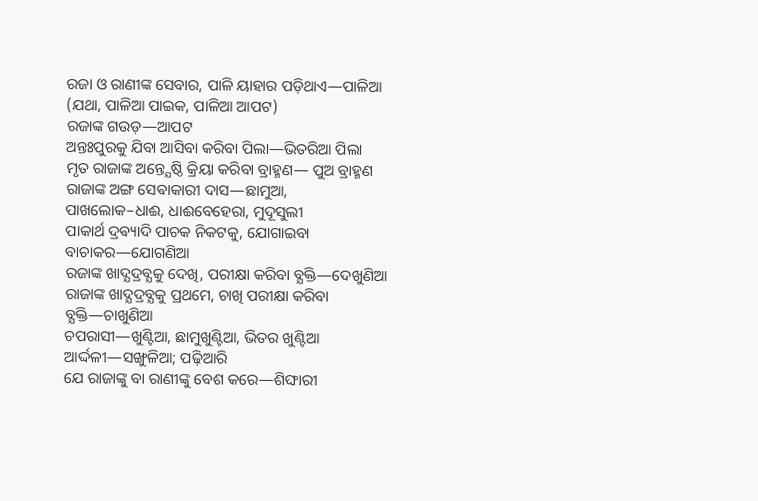ରଜା ଓ ରାଣୀଙ୍କ ସେବାର, ପାଳି ୟାହାର ପଡ଼ିଥାଏ—ପାଳିଆ (ଯଥା, ପାଳିଆ ପାଇକ, ପାଳିଆ ଆପଟ)
ରଜାଙ୍କ ଗଉଡ଼—ଆପଟ
ଅନ୍ତଃପୁରକୁ ଯିବା ଆସିବା କରିବା ପିଲା—ଭିତରିଆ ପିଲା
ମୃତ ରାଜାଙ୍କ ଅନ୍ତ୍ଯେଷ୍ଠି କ୍ରିୟା କରିବା ବ୍ରାହ୍ମଣ— ପୁଅ ବ୍ରାହ୍ମଣ
ରାଜାଙ୍କ ଅଙ୍ଗ ସେଵାକାରୀ ଦାସ—ଛାମୁଆ,
ପାଖଲୋକ–ଧାଈ, ଧାଈବେହେରା, ମୁଦୂସୁଲୀ
ପାକାର୍ଥ ଦ୍ରଵ୍ୟାଦି ପାଚକ ନିକଟକୁ, ଯୋଗାଇବା ବାଚାକର—ଯୋଗଣିଆ
ରଜାଙ୍କ ଖାଦ୍ଯଦ୍ରବ୍ଯକୁ ଦେଖି, ପରୀକ୍ଷା କରିବା ବ୍ଯକ୍ତି—ଦେଖୁଣିଆ
ରାଜାଙ୍କ ଖାଦ୍ଯଦ୍ରବ୍ଯକୁ ପ୍ରଥମେ, ଚାଖି ପରୀକ୍ଷା କରିବା ବ୍ଯକ୍ତି—ଚାଖୁଣିଆ
ଚପରାସୀ—ଖୁଣ୍ଟିଆ, ଛାମୁଖୁଣ୍ଟିଆ, ଭିତର ଖୁଣ୍ଟିଆ
ଆର୍ଦ୍ଦଳୀ—ସଙ୍ଖୁଳିଆ; ପଢ଼ିଆରି
ଯେ ରାଜାଙ୍କୁ ବା ରାଣୀଙ୍କୁ ବେଶ କରେ—ଶିଙ୍ଘାରୀ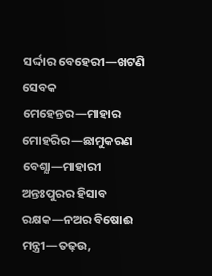ସର୍ଦ୍ଦାର ବେହେରୀ—ଖଟଣି ସେବକ
ମେହେନ୍ତର—ମାହାର
ମୋହରିର—ଛାମୁକରଣ
ବେଶ୍ଯା—ମାହାରୀ
ଅନ୍ତଃପୁରର ହିସାବ ରକ୍ଷକ—ନଅର ବିଷୋଈ
ମନ୍ତ୍ରୀ—ତଢ଼ଉ,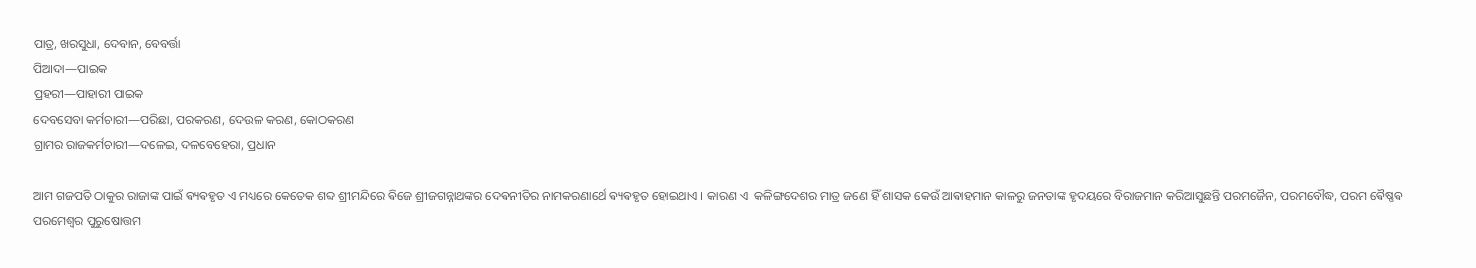ପାତ୍ର, ଖରସୁଧା, ଦେବାନ, ବେବର୍ତ୍ତା
ପିଆଦା—ପାଇକ
ପ୍ରହରୀ—ପାହାରୀ ପାଇକ
ଦେବସେବା କର୍ମଚାରୀ—ପରିଛା, ପରକରଣ, ଦେଉଳ କରଣ, କୋଠକରଣ
ଗ୍ରାମର ରାଜକର୍ମଚାରୀ—ଦଳେଇ, ଦଳବେହେରା, ପ୍ରଧାନ

ଆମ ଗଜପତି ଠାକୁର ରାଜାଙ୍କ ପାଇଁ ଵ୍ୟଵହୃତ ଏ ମଧ୍ୟରେ କେତେକ ଶବ୍ଦ ଶ୍ରୀମନ୍ଦିରେ ଵିଜେ ଶ୍ରୀଜଗନ୍ନାଥଙ୍କର ଦେଵନୀତିର ନାମକରଣାର୍ଥେ ଵ୍ୟଵହୃତ ହୋଇଥାଏ । କାରଣ ଏ  କଳିଙ୍ଗଦେଶର ମାତ୍ର ଜଣେ ହିଁ ଶାସକ କେଉଁ ଆଵାହମାନ କାଳରୁ ଜନତାଙ୍କ ହୃଦୟରେ ବିରାଜମାନ କରିଆସୁଛନ୍ତି ପରମଜୈନ, ପରମବୌଦ୍ଧ, ପରମ ଵୈଷ୍ଣଵ ପରମେଶ୍ଵର ପୁରୁଷୋତ୍ତମ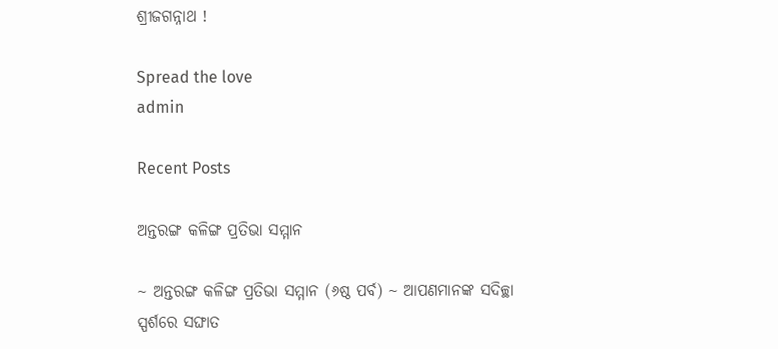ଶ୍ରୀଜଗନ୍ନାଥ !

Spread the love
admin

Recent Posts

ଅନ୍ତରଙ୍ଗ କଳିଙ୍ଗ ପ୍ରତିଭା ସମ୍ମାନ

~ ଅନ୍ତରଙ୍ଗ କଳିଙ୍ଗ ପ୍ରତିଭା ସମ୍ମାନ (୬ଷ୍ଠ ପର୍ବ) ~ ଆପଣମାନଙ୍କ ସଦିଚ୍ଛା ସ୍ପର୍ଶରେ ସଙ୍ଘାତ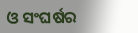ଓ ସଂଘର୍ଷର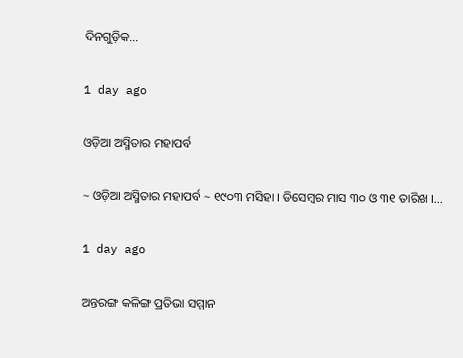ଦିନଗୁଡ଼ିକ…

1 day ago

ଓଡ଼ିଆ ଅସ୍ମିତାର ମହାପର୍ବ

~ ଓଡ଼ିଆ ଅସ୍ମିତାର ମହାପର୍ବ ~ ୧୯୦୩ ମସିହା । ଡିସେମ୍ବର ମାସ ୩୦ ଓ ୩୧ ତାରିଖ ।…

1 day ago

ଅନ୍ତରଙ୍ଗ କଳିଙ୍ଗ ପ୍ରତିଭା ସମ୍ମାନ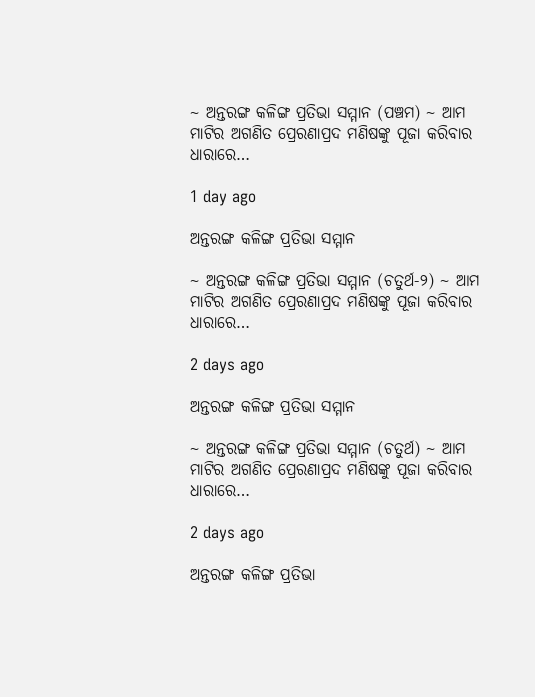~ ଅନ୍ତରଙ୍ଗ କଳିଙ୍ଗ ପ୍ରତିଭା ସମ୍ମାନ (ପଞ୍ଚମ) ~ ଆମ ମାଟିର ଅଗଣିତ ପ୍ରେରଣାପ୍ରଦ ମଣିଷଙ୍କୁ ପୂଜା କରିବାର ଧାରାରେ…

1 day ago

ଅନ୍ତରଙ୍ଗ କଳିଙ୍ଗ ପ୍ରତିଭା ସମ୍ମାନ

~ ଅନ୍ତରଙ୍ଗ କଳିଙ୍ଗ ପ୍ରତିଭା ସମ୍ମାନ (ଚତୁର୍ଥ-୨) ~ ଆମ ମାଟିର ଅଗଣିତ ପ୍ରେରଣାପ୍ରଦ ମଣିଷଙ୍କୁ ପୂଜା କରିବାର ଧାରାରେ…

2 days ago

ଅନ୍ତରଙ୍ଗ କଳିଙ୍ଗ ପ୍ରତିଭା ସମ୍ମାନ

~ ଅନ୍ତରଙ୍ଗ କଳିଙ୍ଗ ପ୍ରତିଭା ସମ୍ମାନ (ଚତୁର୍ଥ) ~ ଆମ ମାଟିର ଅଗଣିତ ପ୍ରେରଣାପ୍ରଦ ମଣିଷଙ୍କୁ ପୂଜା କରିବାର ଧାରାରେ…

2 days ago

ଅନ୍ତରଙ୍ଗ କଳିଙ୍ଗ ପ୍ରତିଭା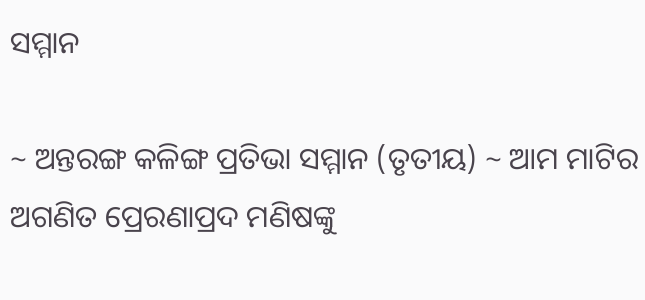ସମ୍ମାନ

~ ଅନ୍ତରଙ୍ଗ କଳିଙ୍ଗ ପ୍ରତିଭା ସମ୍ମାନ (ତୃତୀୟ) ~ ଆମ ମାଟିର ଅଗଣିତ ପ୍ରେରଣାପ୍ରଦ ମଣିଷଙ୍କୁ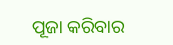ପୂଜା କରିବାର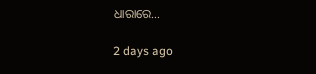ଧାରାରେ…

2 days ago